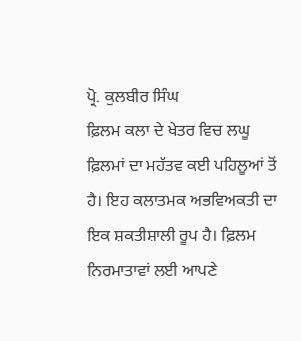ਪ੍ਰੋ. ਕੁਲਬੀਰ ਸਿੰਘ
ਫ਼ਿਲਮ ਕਲਾ ਦੇ ਖੇਤਰ ਵਿਚ ਲਘੂ ਫ਼ਿਲਮਾਂ ਦਾ ਮਹੱਤਵ ਕਈ ਪਹਿਲੂਆਂ ਤੋਂ ਹੈ। ਇਹ ਕਲਾਤਮਕ ਅਭਵਿਅਕਤੀ ਦਾ ਇਕ ਸ਼ਕਤੀਸ਼ਾਲੀ ਰੂਪ ਹੈ। ਫ਼ਿਲਮ ਨਿਰਮਾਤਾਵਾਂ ਲਈ ਆਪਣੇ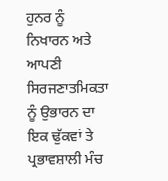ਹੁਨਰ ਨੂੰ ਨਿਖਾਰਨ ਅਤੇ ਆਪਣੀ ਸਿਰਜਣਾਤਮਿਕਤਾ ਨੂੰ ਉਭਾਰਨ ਦਾ ਇਕ ਢੁੱਕਵਾਂ ਤੇ ਪ੍ਰਭਾਵਸ਼ਾਲੀ ਮੰਚ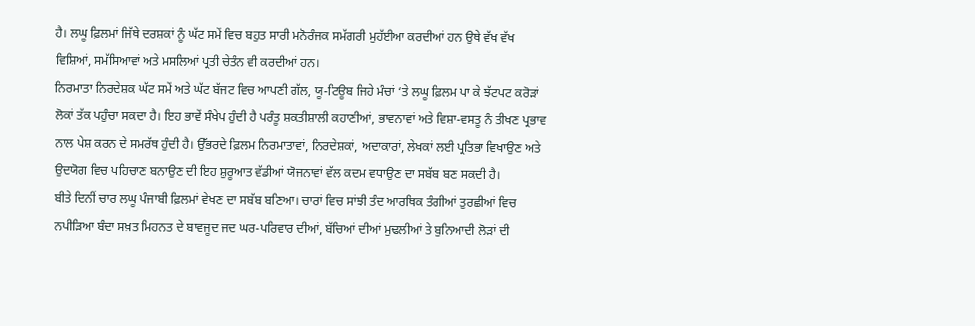ਹੈ। ਲਘੂ ਫ਼ਿਲਮਾਂ ਜਿੱਥੇ ਦਰਸ਼ਕਾਂ ਨੂੰ ਘੱਟ ਸਮੇਂ ਵਿਚ ਬਹੁਤ ਸਾਰੀ ਮਨੋਰੰਜਕ ਸਮੱਗਰੀ ਮੁਹੱਈਆ ਕਰਦੀਆਂ ਹਨ ਉਥੇ ਵੱਖ ਵੱਖ ਵਿਸ਼ਿਆਂ, ਸਮੱਸਿਆਵਾਂ ਅਤੇ ਮਸਲਿਆਂ ਪ੍ਰਤੀ ਚੇਤੰਨ ਵੀ ਕਰਦੀਆਂ ਹਨ।
ਨਿਰਮਾਤਾ ਨਿਰਦੇਸ਼ਕ ਘੱਟ ਸਮੇਂ ਅਤੇ ਘੱਟ ਬੱਜਟ ਵਿਚ ਆਪਣੀ ਗੱਲ, ਯੂ-ਟਿਊਬ ਜਿਹੇ ਮੰਚਾਂ ‘ਤੇ ਲਘੂ ਫ਼ਿਲਮ ਪਾ ਕੇ ਝੱਟਪਟ ਕਰੋੜਾਂ ਲੋਕਾਂ ਤੱਕ ਪਹੁੰਚਾ ਸਕਦਾ ਹੈ। ਇਹ ਭਾਵੇਂ ਸੰਖੇਪ ਹੁੰਦੀ ਹੈ ਪਰੰਤੂ ਸ਼ਕਤੀਸ਼ਾਲੀ ਕਹਾਣੀਆਂ, ਭਾਵਨਾਵਾਂ ਅਤੇ ਵਿਸ਼ਾ-ਵਸਤੂ ਨੰ ਤੀਖਣ ਪ੍ਰਭਾਵ ਨਾਲ ਪੇਸ਼ ਕਰਨ ਦੇ ਸਮਰੱਥ ਹੁੰਦੀ ਹੈ। ਉੱਭਰਦੇ ਫ਼ਿਲਮ ਨਿਰਮਾਤਾਵਾਂ, ਨਿਰਦੇਸ਼ਕਾਂ, ਅਦਾਕਾਰਾਂ, ਲੇਖਕਾਂ ਲਈ ਪ੍ਰਤਿਭਾ ਵਿਖਾਉਣ ਅਤੇ ਉਦਯੋਗ ਵਿਚ ਪਹਿਚਾਣ ਬਨਾਉਣ ਦੀ ਇਹ ਸ਼ੁਰੂਆਤ ਵੱਡੀਆਂ ਯੋਜਨਾਵਾਂ ਵੱਲ ਕਦਮ ਵਧਾਉਣ ਦਾ ਸਬੱਬ ਬਣ ਸਕਦੀ ਹੈ।
ਬੀਤੇ ਦਿਨੀਂ ਚਾਰ ਲਘੂ ਪੰਜਾਬੀ ਫ਼ਿਲਮਾਂ ਵੇਖਣ ਦਾ ਸਬੱਬ ਬਣਿਆ। ਚਾਰਾਂ ਵਿਚ ਸਾਂਝੀ ਤੰਦ ਆਰਥਿਕ ਤੰਗੀਆਂ ਤੁਰਛੀਆਂ ਵਿਚ ਨਪੀੜਿਆ ਬੰਦਾ ਸਖ਼ਤ ਮਿਹਨਤ ਦੇ ਬਾਵਜੂਦ ਜਦ ਘਰ-ਪਰਿਵਾਰ ਦੀਆਂ, ਬੱਚਿਆਂ ਦੀਆਂ ਮੁਢਲੀਆਂ ਤੇ ਬੁਨਿਆਦੀ ਲੋੜਾਂ ਦੀ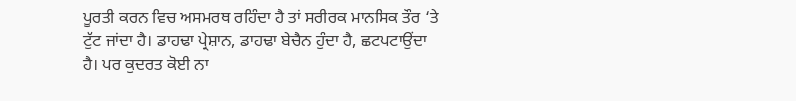ਪੂਰਤੀ ਕਰਨ ਵਿਚ ਅਸਮਰਥ ਰਹਿੰਦਾ ਹੈ ਤਾਂ ਸਰੀਰਕ ਮਾਨਸਿਕ ਤੌਰ ‘ਤੇ ਟੁੱਟ ਜਾਂਦਾ ਹੈ। ਡਾਹਢਾ ਪ੍ਰੇਸ਼ਾਨ, ਡਾਹਢਾ ਬੇਚੈਨ ਹੁੰਦਾ ਹੈ, ਛਟਪਟਾਉਂਦਾ ਹੈ। ਪਰ ਕੁਦਰਤ ਕੋਈ ਨਾ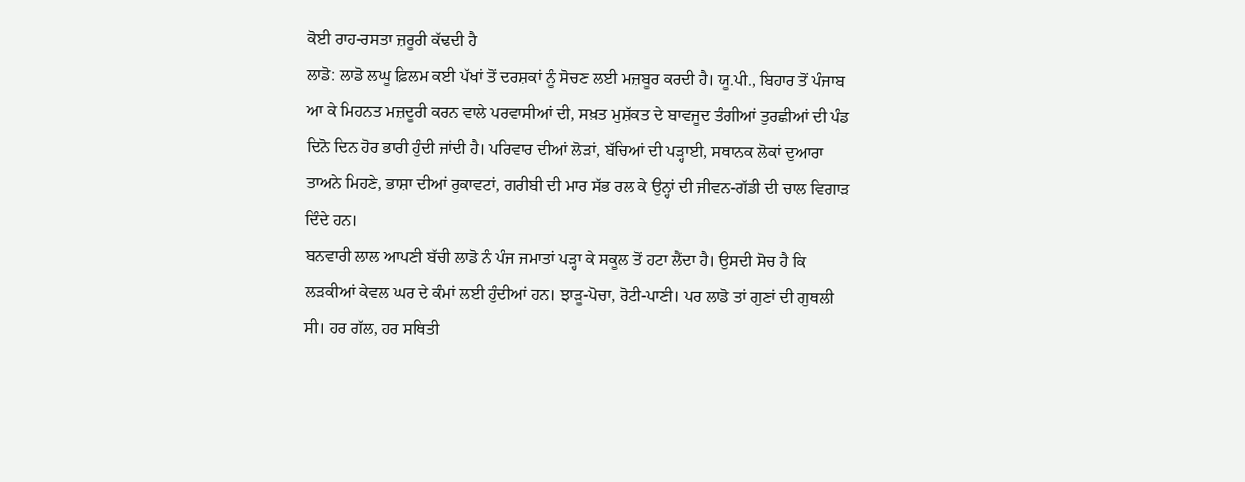ਕੋਈ ਰਾਹ-ਰਸਤਾ ਜ਼ਰੂਰੀ ਕੱਢਦੀ ਹੈ
ਲਾਡੋ: ਲਾਡੋ ਲਘੂ ਫ਼ਿਲਮ ਕਈ ਪੱਖਾਂ ਤੋਂ ਦਰਸ਼ਕਾਂ ਨੂੰ ਸੋਚਣ ਲਈ ਮਜ਼ਬੂਰ ਕਰਦੀ ਹੈ। ਯੂ.ਪੀ., ਬਿਹਾਰ ਤੋਂ ਪੰਜਾਬ ਆ ਕੇ ਮਿਹਨਤ ਮਜ਼ਦੂਰੀ ਕਰਨ ਵਾਲੇ ਪਰਵਾਸੀਆਂ ਦੀ, ਸਖ਼ਤ ਮੁਸ਼ੱਕਤ ਦੇ ਬਾਵਜੂਦ ਤੰਗੀਆਂ ਤੁਰਛੀਆਂ ਦੀ ਪੰਡ ਦਿਨੋ ਦਿਨ ਹੋਰ ਭਾਰੀ ਹੁੰਦੀ ਜਾਂਦੀ ਹੈ। ਪਰਿਵਾਰ ਦੀਆਂ ਲੋੜਾਂ, ਬੱਚਿਆਂ ਦੀ ਪੜ੍ਹਾਈ, ਸਥਾਨਕ ਲੋਕਾਂ ਦੁਆਰਾ ਤਾਅਨੇ ਮਿਹਣੇ, ਭਾਸ਼ਾ ਦੀਆਂ ਰੁਕਾਵਟਾਂ, ਗਰੀਬੀ ਦੀ ਮਾਰ ਸੱਭ ਰਲ ਕੇ ਉਨ੍ਹਾਂ ਦੀ ਜੀਵਨ-ਗੱਡੀ ਦੀ ਚਾਲ ਵਿਗਾੜ ਦਿੰਦੇ ਹਨ।
ਬਨਵਾਰੀ ਲਾਲ ਆਪਣੀ ਬੱਚੀ ਲਾਡੋ ਨੰ ਪੰਜ ਜਮਾਤਾਂ ਪੜ੍ਹਾ ਕੇ ਸਕੂਲ ਤੋਂ ਹਟਾ ਲੈਂਦਾ ਹੈ। ਉਸਦੀ ਸੋਚ ਹੈ ਕਿ ਲੜਕੀਆਂ ਕੇਵਲ ਘਰ ਦੇ ਕੰਮਾਂ ਲਈ ਹੁੰਦੀਆਂ ਹਨ। ਝਾੜੂ-ਪੋਚਾ, ਰੋਟੀ-ਪਾਣੀ। ਪਰ ਲਾਡੋ ਤਾਂ ਗੁਣਾਂ ਦੀ ਗੁਥਲੀ ਸੀ। ਹਰ ਗੱਲ, ਹਰ ਸਥਿਤੀ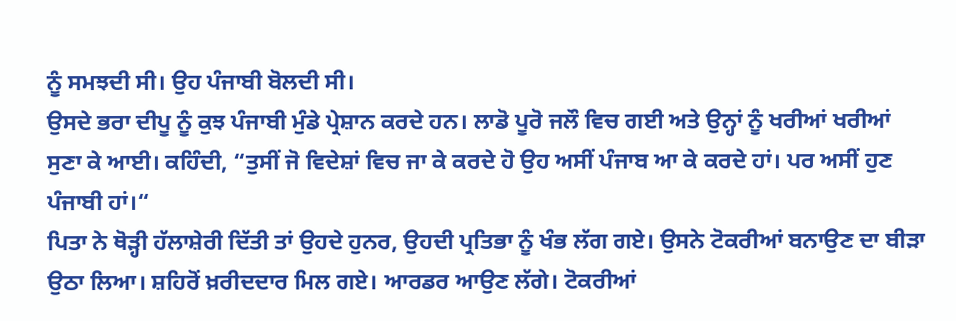ਨੂੰ ਸਮਝਦੀ ਸੀ। ਉਹ ਪੰਜਾਬੀ ਬੋਲਦੀ ਸੀ।
ਉਸਦੇ ਭਰਾ ਦੀਪੂ ਨੂੰ ਕੁਝ ਪੰਜਾਬੀ ਮੁੰਡੇ ਪ੍ਰੇਸ਼ਾਨ ਕਰਦੇ ਹਨ। ਲਾਡੋ ਪੂਰੋ ਜਲੌ ਵਿਚ ਗਈ ਅਤੇ ਉਨ੍ਹਾਂ ਨੂੰ ਖਰੀਆਂ ਖਰੀਆਂ ਸੁਣਾ ਕੇ ਆਈ। ਕਹਿੰਦੀ, “ਤੁਸੀਂ ਜੋ ਵਿਦੇਸ਼ਾਂ ਵਿਚ ਜਾ ਕੇ ਕਰਦੇ ਹੋ ਉਹ ਅਸੀਂ ਪੰਜਾਬ ਆ ਕੇ ਕਰਦੇ ਹਾਂ। ਪਰ ਅਸੀਂ ਹੁਣ ਪੰਜਾਬੀ ਹਾਂ।“
ਪਿਤਾ ਨੇ ਥੋੜ੍ਹੀ ਹੱਲਾਸ਼ੇਰੀ ਦਿੱਤੀ ਤਾਂ ਉਹਦੇ ਹੁਨਰ, ਉਹਦੀ ਪ੍ਰਤਿਭਾ ਨੂੰ ਖੰਭ ਲੱਗ ਗਏ। ਉਸਨੇ ਟੋਕਰੀਆਂ ਬਨਾਉਣ ਦਾ ਬੀੜਾ ਉਠਾ ਲਿਆ। ਸ਼ਹਿਰੋਂ ਖ਼ਰੀਦਦਾਰ ਮਿਲ ਗਏ। ਆਰਡਰ ਆਉਣ ਲੱਗੇ। ਟੋਕਰੀਆਂ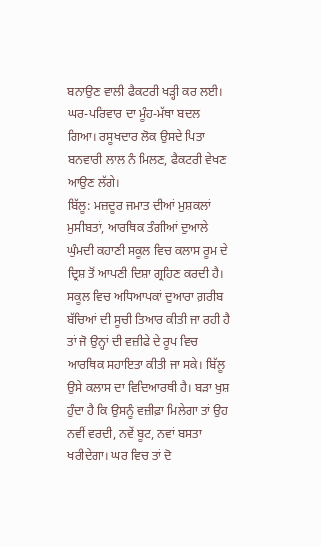ਬਨਾਉਣ ਵਾਲੀ ਫੈਕਟਰੀ ਖੜ੍ਹੀ ਕਰ ਲਈ। ਘਰ-ਪਰਿਵਾਰ ਦਾ ਮੂੰਹ-ਮੱਥਾ ਬਦਲ ਗਿਆ। ਰਸੂਖਦਾਰ ਲੋਕ ਉਸਦੇ ਪਿਤਾ ਬਨਵਾਰੀ ਲਾਲ ਨੰ ਮਿਲਣ, ਫੈਕਟਰੀ ਵੇਖਣ ਆਉਣ ਲੱਗੇ।
ਬਿੱਲੂ: ਮਜ਼ਦੂਰ ਜਮਾਤ ਦੀਆਂ ਮੁਸ਼ਕਲਾਂ ਮੁਸੀਬਤਾਂ, ਆਰਥਿਕ ਤੰਗੀਆਂ ਦੁਆਲੇ ਘੁੰਮਦੀ ਕਹਾਣੀ ਸਕੂਲ ਵਿਚ ਕਲਾਸ ਰੂਮ ਦੇ ਦ੍ਰਿਸ਼ ਤੋਂ ਆਪਣੀ ਦਿਸ਼ਾ ਗ੍ਰਹਿਣ ਕਰਦੀ ਹੈ। ਸਕੂਲ ਵਿਚ ਅਧਿਆਪਕਾਂ ਦੁਆਰਾ ਗ਼ਰੀਬ ਬੱਚਿਆਂ ਦੀ ਸੂਚੀ ਤਿਆਰ ਕੀਤੀ ਜਾ ਰਹੀ ਹੈ ਤਾਂ ਜੋ ਉਨ੍ਹਾਂ ਦੀ ਵਜ਼ੀਫੇ ਦੇ ਰੂਪ ਵਿਚ ਆਰਥਿਕ ਸਹਾਇਤਾ ਕੀਤੀ ਜਾ ਸਕੇ। ਬਿੱਲੂ ਉਸੇ ਕਲਾਸ ਦਾ ਵਿਦਿਆਰਥੀ ਹੈ। ਬੜਾ ਖੁਸ਼ ਹੁੰਦਾ ਹੈ ਕਿ ਉਸਨੂੰ ਵਜ਼ੀਫ਼ਾ ਮਿਲੇਗਾ ਤਾਂ ਉਹ ਨਵੀਂ ਵਰਦੀ, ਨਵੇਂ ਬੂਟ, ਨਵਾਂ ਬਸਤਾ ਖਰੀਦੇਗਾ। ਘਰ ਵਿਚ ਤਾਂ ਦੋ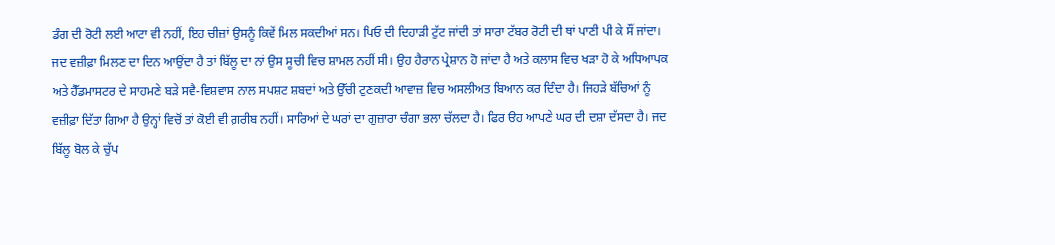ਡੰਗ ਦੀ ਰੋਟੀ ਲਈ ਆਟਾ ਵੀ ਨਹੀਂ, ਇਹ ਚੀਜ਼ਾਂ ਉਸਨੂੰ ਕਿਵੇਂ ਮਿਲ ਸਕਦੀਆਂ ਸਨ। ਪਿਓ ਦੀ ਦਿਹਾੜੀ ਟੁੱਟ ਜਾਂਦੀ ਤਾਂ ਸਾਰਾ ਟੱਬਰ ਰੋਟੀ ਦੀ ਥਾਂ ਪਾਣੀ ਪੀ ਕੇ ਸੌਂ ਜਾਂਦਾ।
ਜਦ ਵਜ਼ੀਫ਼ਾ ਮਿਲਣ ਦਾ ਦਿਨ ਆਉਂਦਾ ਹੈ ਤਾਂ ਬਿੱਲੂ ਦਾ ਨਾਂ ਉਸ ਸੂਚੀ ਵਿਚ ਸ਼ਾਮਲ ਨਹੀਂ ਸੀ। ਉਹ ਹੈਰਾਨ ਪ੍ਰੇਸ਼ਾਨ ਹੋ ਜਾਂਦਾ ਹੈ ਅਤੇ ਕਲਾਸ ਵਿਚ ਖੜਾ ਹੋ ਕੇ ਅਧਿਆਪਕ ਅਤੇ ਹੈੱਡਮਾਸਟਰ ਦੇ ਸਾਹਮਣੇ ਬੜੇ ਸਵੈ-ਵਿਸ਼ਵਾਸ ਨਾਲ ਸਪਸ਼ਟ ਸ਼ਬਦਾਂ ਅਤੇ ਉੱਚੀ ਟੁਣਕਦੀ ਆਵਾਜ਼ ਵਿਚ ਅਸਲੀਅਤ ਬਿਆਨ ਕਰ ਦਿੰਦਾ ਹੈ। ਜਿਹੜੇ ਬੱਚਿਆਂ ਨੂੰ ਵਜ਼ੀਫ਼ਾ ਦਿੱਤਾ ਗਿਆ ਹੈ ਉਨ੍ਹਾਂ ਵਿਚੋਂ ਤਾਂ ਕੋਈ ਵੀ ਗ਼ਰੀਬ ਨਹੀਂ। ਸਾਰਿਆਂ ਦੇ ਘਰਾਂ ਦਾ ਗੁਜ਼ਾਰਾ ਚੰਗਾ ਭਲਾ ਚੱਲਦਾ ਹੈ। ਫਿਰ ੳਹ ਆਪਣੇ ਘਰ ਦੀ ਦਸ਼ਾ ਦੱਸਦਾ ਹੈ। ਜਦ ਬਿੱਲੂ ਬੋਲ ਕੇ ਚੁੱਪ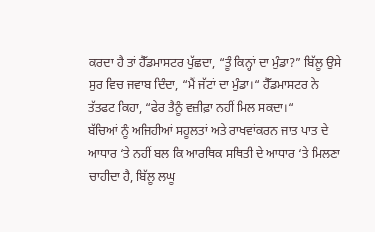ਕਰਦਾ ਹੈ ਤਾਂ ਹੈੱਡਮਾਸਟਰ ਪੁੱਛਦਾ, “ਤੂੰ ਕਿਨ੍ਹਾਂ ਦਾ ਮੁੰਡਾ?” ਬਿੱਲੂ ਉਸੇ ਸੁਰ ਵਿਚ ਜਵਾਬ ਦਿੰਦਾ, “ਮੈਂ ਜੱਟਾਂ ਦਾ ਮੁੰਡਾ।“ ਹੈੱਡਮਾਸਟਰ ਨੇ ਤੱਤਫਟ ਕਿਹਾ, “ਫੇਰ ਤੈਨੂੰ ਵਜ਼ੀਫ਼ਾ ਨਹੀਂ ਮਿਲ ਸਕਦਾ।“
ਬੱਚਿਆਂ ਨੂੰ ਅਜਿਹੀਆਂ ਸਹੂਲਤਾਂ ਅਤੇ ਰਾਖਵਾਂਕਰਨ ਜਾਤ ਪਾਤ ਦੇ ਆਧਾਰ ‘ਤੇ ਨਹੀਂ ਬਲ ਕਿ ਆਰਥਿਕ ਸਥਿਤੀ ਦੇ ਆਧਾਰ ‘ਤੇ ਮਿਲਣਾ ਚਾਹੀਦਾ ਹੈ, ਬਿੱਲੂ ਲਘੂ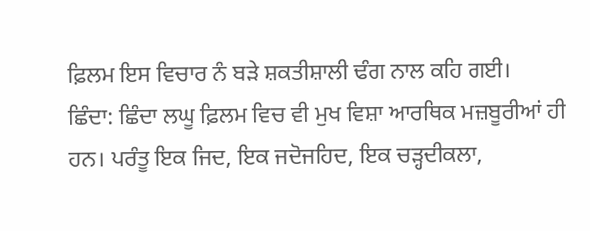ਫ਼ਿਲਮ ਇਸ ਵਿਚਾਰ ਨੰ ਬੜੇ ਸ਼ਕਤੀਸ਼ਾਲੀ ਢੰਗ ਨਾਲ ਕਹਿ ਗਈ।
ਛਿੰਦਾ: ਛਿੰਦਾ ਲਘੂ ਫ਼ਿਲਮ ਵਿਚ ਵੀ ਮੁਖ ਵਿਸ਼ਾ ਆਰਥਿਕ ਮਜ਼ਬੂਰੀਆਂ ਹੀ ਹਨ। ਪਰੰਤੂ ਇਕ ਜਿਦ, ਇਕ ਜਦੋਜਹਿਦ, ਇਕ ਚੜ੍ਹਦੀਕਲਾ,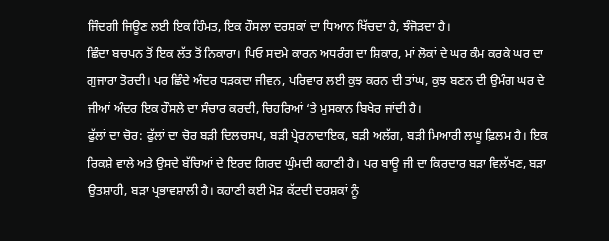ਜਿੰਦਗੀ ਜਿਊਣ ਲਈ ਇਕ ਹਿੰਮਤ, ਇਕ ਹੌਸਲਾ ਦਰਸ਼ਕਾਂ ਦਾ ਧਿਆਨ ਖਿੱਚਦਾ ਹੈ, ਝੰਜੋੜਦਾ ਹੈ।
ਛਿੰਦਾ ਬਚਪਨ ਤੋਂ ਇਕ ਲੱਤ ਤੋਂ ਨਿਕਾਰਾ। ਪਿਓ ਸਦਮੇ ਕਾਰਨ ਅਧਰੰਗ ਦਾ ਸ਼ਿਕਾਰ, ਮਾਂ ਲੋਕਾਂ ਦੇ ਘਰ ਕੰਮ ਕਰਕੇ ਘਰ ਦਾ ਗੁਜਾਰਾ ਤੋਰਦੀ। ਪਰ ਛਿੰਦੇ ਅੰਦਰ ਧੜਕਦਾ ਜੀਵਨ, ਪਰਿਵਾਰ ਲਈ ਕੁਝ ਕਰਨ ਦੀ ਤਾਂਘ, ਕੁਝ ਬਣਨ ਦੀ ਉਮੰਗ ਘਰ ਦੇ ਜੀਆਂ ਅੰਦਰ ਇਕ ਹੌਸਲੇ ਦਾ ਸੰਚਾਰ ਕਰਦੀ, ਚਿਹਰਿਆਂ ‘ਤੇ ਮੁਸਕਾਨ ਬਿਖੇਰ ਜਾਂਦੀ ਹੈ।
ਫੁੱਲਾਂ ਦਾ ਚੋਰ: ਫੁੱਲਾਂ ਦਾ ਚੋਰ ਬੜੀ ਦਿਲਚਸਪ, ਬੜੀ ਪ੍ਰੇਰਨਾਦਾਇਕ, ਬੜੀ ਅਲੱਗ, ਬੜੀ ਮਿਆਰੀ ਲਘੂ ਫ਼ਿਲਮ ਹੈ। ਇਕ ਰਿਕਸ਼ੇ ਵਾਲੇ ਅਤੇ ਉਸਦੇ ਬੱਚਿਆਂ ਦੇ ਇਰਦ ਗਿਰਦ ਘੁੰਮਦੀ ਕਹਾਣੀ ਹੈ। ਪਰ ਬਾਊ ਜੀ ਦਾ ਕਿਰਦਾਰ ਬੜਾ ਵਿਲੱਖਣ, ਬੜਾ ਉਤਸ਼ਾਹੀ, ਬੜਾ ਪ੍ਰਭਾਵਸ਼ਾਲੀ ਹੈ। ਕਹਾਣੀ ਕਈ ਮੋੜ ਕੱਟਦੀ ਦਰਸ਼ਕਾਂ ਨੂੰ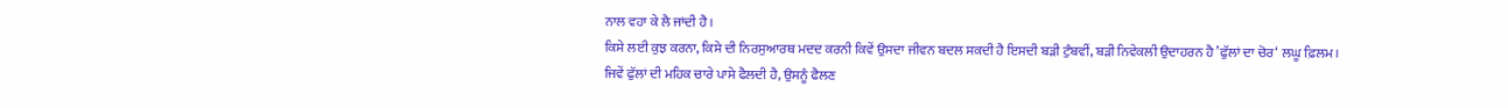ਨਾਲ ਵਹਾ ਕੇ ਲੈ ਜਾਂਦੀ ਹੈ।
ਕਿਸੇ ਲਈ ਕੁਝ ਕਰਨਾ, ਕਿਸੇ ਦੀ ਨਿਰਸੁਆਰਥ ਮਦਦ ਕਰਨੀ ਕਿਵੇਂ ਉਸਦਾ ਜੀਵਨ ਬਦਲ ਸਕਦੀ ਹੈ ਇਸਦੀ ਬੜੀ ਟੁੰਬਵੀਂ, ਬੜੀ ਨਿਵੇਕਲੀ ਉਦਾਹਰਨ ਹੈ ’ਫੁੱਲਾਂ ਦਾ ਚੋਰ‘ ਲਘੂ ਫ਼ਿਲਮ।
ਜਿਵੇਂ ਫੁੱਲਾਂ ਦੀ ਮਹਿਕ ਚਾਰੇ ਪਾਸੇ ਫੈਲਦੀ ਹੈ, ਉਸਨੂੰ ਫੈਲਣ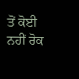ਤੋਂ ਕੋਈ ਨਹੀਂ ਰੋਕ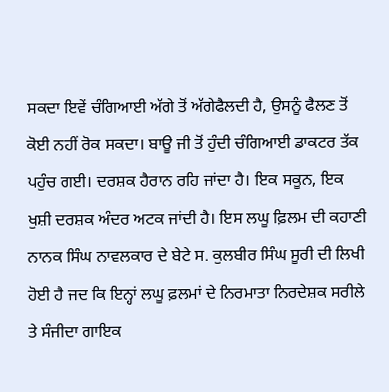ਸਕਦਾ ਇਵੇਂ ਚੰਗਿਆਈ ਅੱਗੇ ਤੋਂ ਅੱਗੇਫੈਲਦੀ ਹੈ, ਉਸਨੂੰ ਫੈਲਣ ਤੋਂ ਕੋਈ ਨਹੀਂ ਰੋਕ ਸਕਦਾ। ਬਾਊ ਜੀ ਤੋਂ ਹੁੰਦੀ ਚੰਗਿਆਈ ਡਾਕਟਰ ਤੱਕ ਪਹੁੰਚ ਗਈ। ਦਰਸ਼ਕ ਹੈਰਾਨ ਰਹਿ ਜਾਂਦਾ ਹੈ। ਇਕ ਸਕੂਨ, ਇਕ ਖੁਸ਼ੀ ਦਰਸ਼ਕ ਅੰਦਰ ਅਟਕ ਜਾਂਦੀ ਹੈ। ਇਸ ਲਘੂ ਫ਼ਿਲਮ ਦੀ ਕਹਾਣੀ ਨਾਨਕ ਸਿੰਘ ਨਾਵਲਕਾਰ ਦੇ ਬੇਟੇ ਸ. ਕੁਲਬੀਰ ਸਿੰਘ ਸੂਰੀ ਦੀ ਲਿਖੀ ਹੋਈ ਹੈ ਜਦ ਕਿ ਇਨ੍ਹਾਂ ਲਘੂ ਫ਼ਲਮਾਂ ਦੇ ਨਿਰਮਾਤਾ ਨਿਰਦੇਸ਼ਕ ਸਰੀਲੇ ਤੇ ਸੰਜੀਦਾ ਗਾਇਕ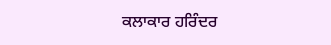ਕਲਾਕਾਰ ਹਰਿੰਦਰ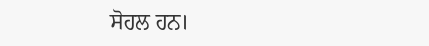ਸੋਹਲ ਹਨ।